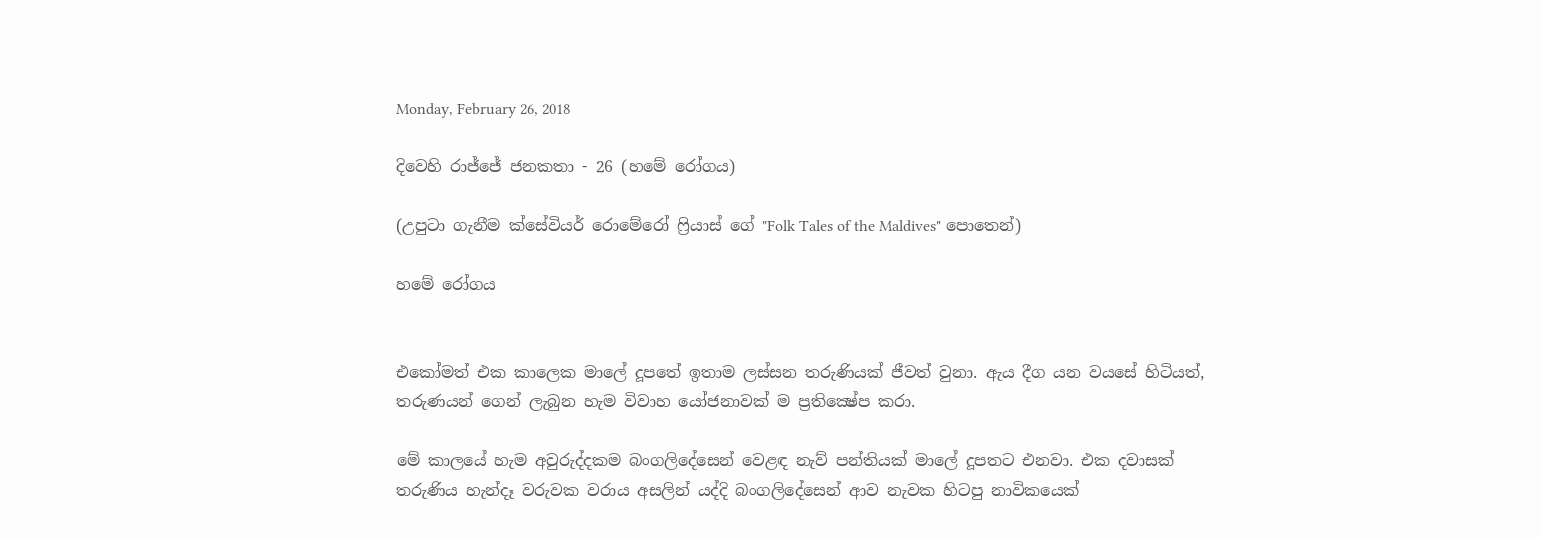Monday, February 26, 2018

දිවෙහි රාජ්ජේ ජනකතා - 26 (හමේ රෝගය)

(උපුටා ගැනීම ක්සේවියර් රොමේරෝ ෆ්‍රියාස් ගේ "Folk Tales of the Maldives" පොතෙන්)

හමේ රෝගය


එකෝමත් එක කාලෙක මාලේ දූපතේ ඉතාම ලස්සන තරුණියක් ජීවත් වුනා. ඇය දීග යන වයසේ හිටියත්, තරුණයන් ගෙන් ලැබුන හැම විවාහ යෝජනාවක් ම ප්‍රතික්‍ෂේප කරා.

මේ කාලයේ හැම අවුරුද්දකම බංගලිදේසෙන් වෙළඳ නැව් පන්තියක් මාලේ දූපතට එනවා. එක දවාසක් තරුණිය හැන්දෑ වරුවක වරාය අසලින් යද්දි බංගලිදේසෙන් ආව නැවක හිටපු නාවිකයෙක්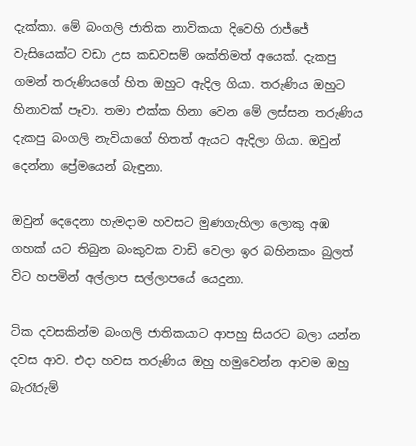දැක්කා. මේ බංගලි ජාතික නාවිකයා දිවෙහි රාජ්ජේ වැසියෙක්ට වඩා උස කඩවසම් ශක්තිමත් අයෙක්. දැකපු ගමන් තරුණියගේ හිත ඔහුට ඇදිල ගියා. තරුණිය ඔහුට හිනාවක් පෑවා. තමා එක්ක හිනා වෙන මේ ලස්සන තරුණිය දැකපු බංගලි නැවියාගේ හිතත් ඇයට ඇදිලා ගියා. ඔවුන් දෙන්නා ප්‍රේමයෙන් බැඳුනා.

ඔවුන් දෙදෙනා හැමදාම හවසට මුණගැහිලා ලොකු අඹ ගහක් යට තිබුන බංකුවක වාඩි වෙලා ඉර බහිනකං බුලත් විට හපමින් අල්ලාප සල්ලාපයේ යෙදුනා.

ටික දවසකින්ම බංගලි ජාතිකයාට ආපහු සියරට බලා යන්න දවස ආව. එදා හවස තරුණිය ඔහු හමුවෙන්න ආවම ඔහු බැරෑරුම්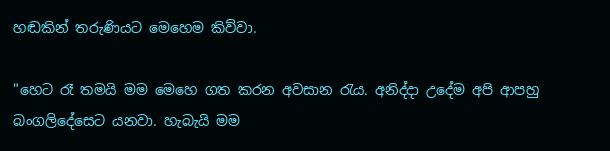හඬකින් තරුණියට මෙහෙම කිව්වා.

"හෙට රෑ තමයි මම මෙහෙ ගත කරන අවසාන රැය. අනිද්දා උදේම අපි ආපහු බංගලිදේසෙට යනවා. හැබැයි මම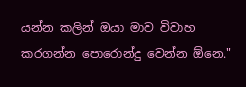යන්න කලින් ඔයා මාව විවාහ කරගන්න පොරොන්දු වෙන්න ඕනෙ."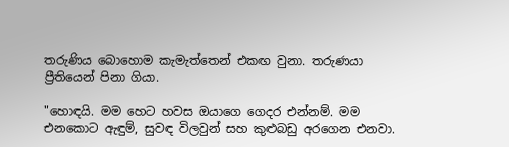තරුණිය බොහොම කැමැත්තෙන් එකඟ වුනා. තරුණයා ප්‍රීතියෙන් පිනා ගියා.

"හොඳයි. මම හෙට හවස ඔයාගෙ ගෙදර එන්නම්. මම එනකොට ඇඳුම්, සුවඳ විලවුන් සහ කුළුබඩු අරගෙන එනවා.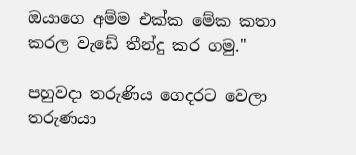ඔයාගෙ අම්ම එක්ක මේක කතා කරල වැඩේ තීන්දු කර ගමු."

පහුවදා තරුණිය ගෙදරට වෙලා තරුණයා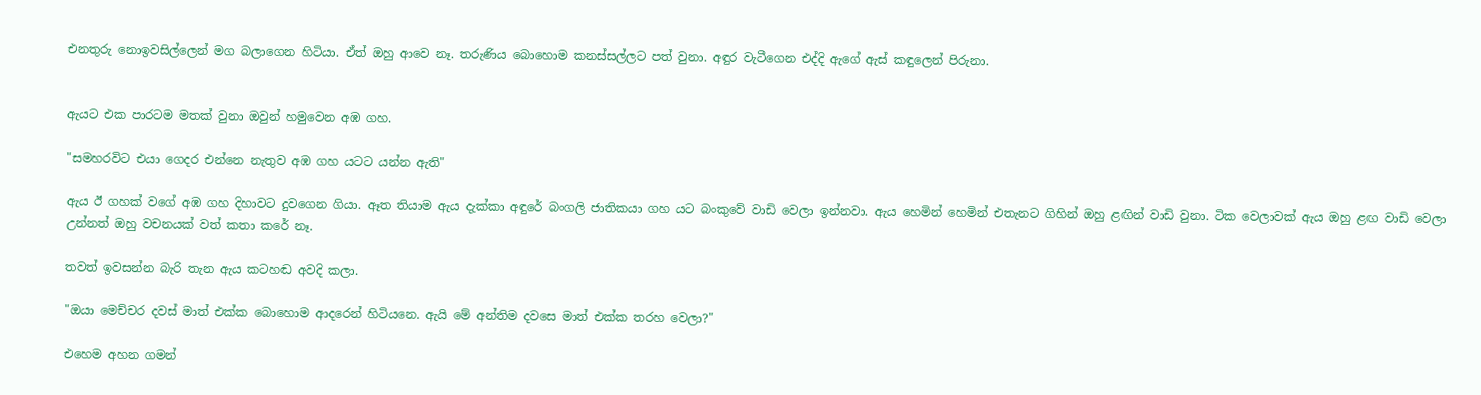එනතුරු නොඉවසිල්ලෙන් මග බලාගෙන හිටියා. ඒත් ඔහු ආවෙ නෑ. තරුණිය බොහොම කනස්සල්ලට පත් වුනා. අඳුර වැටීගෙන එද්දි ඇගේ ඇස් කඳුලෙන් පිරුනා.


ඇයට එක පාරටම මතක් වුනා ඔවුන් හමුවෙන අඹ ගහ.

"සමහරවිට එයා ගෙදර එන්නෙ නැතුව අඹ ගහ යටට යන්න ඇති"

ඇය ඊ ගහක් වගේ අඹ ගහ දිහාවට දුවගෙන ගියා. ඈත තියාම ඇය දැක්කා අඳුරේ බංගලි ජාතිකයා ගහ යට බංකුවේ වාඩි වෙලා ඉන්නවා. ඇය හෙමින් හෙමින් එතැනට ගිහින් ඔහු ළඟින් වාඩි වුනා. ටික වෙලාවක් ඇය ඔහු ළඟ වාඩි වෙලා උන්නත් ඔහු වචනයක් වත් කතා කරේ නෑ.

තවත් ඉවසන්න බැරි තැන ඇය කටහඬ අවදි කලා.

"ඔයා මෙච්චර දවස් මාත් එක්ක බොහොම ආදරෙන් හිටියනෙ. ඇයි මේ අන්තිම දවසෙ මාත් එක්ක තරහ වෙලා?"

එහෙම අහන ගමන්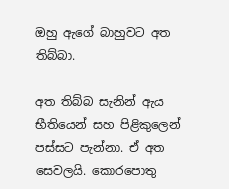ඔහු ඇගේ බාහුවට අත තිබ්බා.

අත තිබ්බ සැනින් ඇය භීතියෙන් සහ පිළිකුලෙන් පස්සට පැන්නා. ඒ අත සෙවලයි. කොරපොතු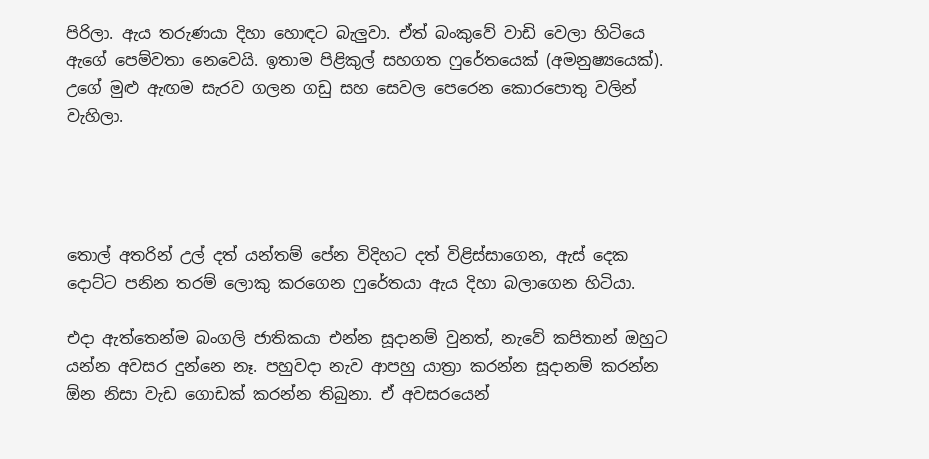පිරිලා. ඇය තරුණයා දිහා හොඳට බැලුවා. ඒත් බංකුවේ වාඩි වෙලා හිටියෙ ඇගේ පෙම්වතා නෙවෙයි. ඉතාම පිළිකුල් සහගත ෆුරේතයෙක් (අමනුෂ්‍යයෙක්). උගේ මුළු ඇඟම සැරව ගලන ගඩු සහ සෙවල පෙරෙන කොරපොතු වලින් වැහිලා.




තොල් අතරින් උල් දත් යන්තම් පේන විදිහට දත් විළිස්සාගෙන, ඇස් දෙක දොට්ට පනින තරම් ලොකු කරගෙන ෆුරේතයා ඇය දිහා බලාගෙන හිටියා.

එදා ඇත්තෙන්ම බංගලි ජාතිකයා එන්න සූදානම් වුනත්, නැවේ කපිතාන් ඔහුට යන්න අවසර දුන්නෙ නෑ. පහුවදා නැව ආපහු යාත්‍රා කරන්න සූදානම් කරන්න ඕන නිසා වැඩ ගොඩක් කරන්න තිබුනා. ඒ අවසරයෙන්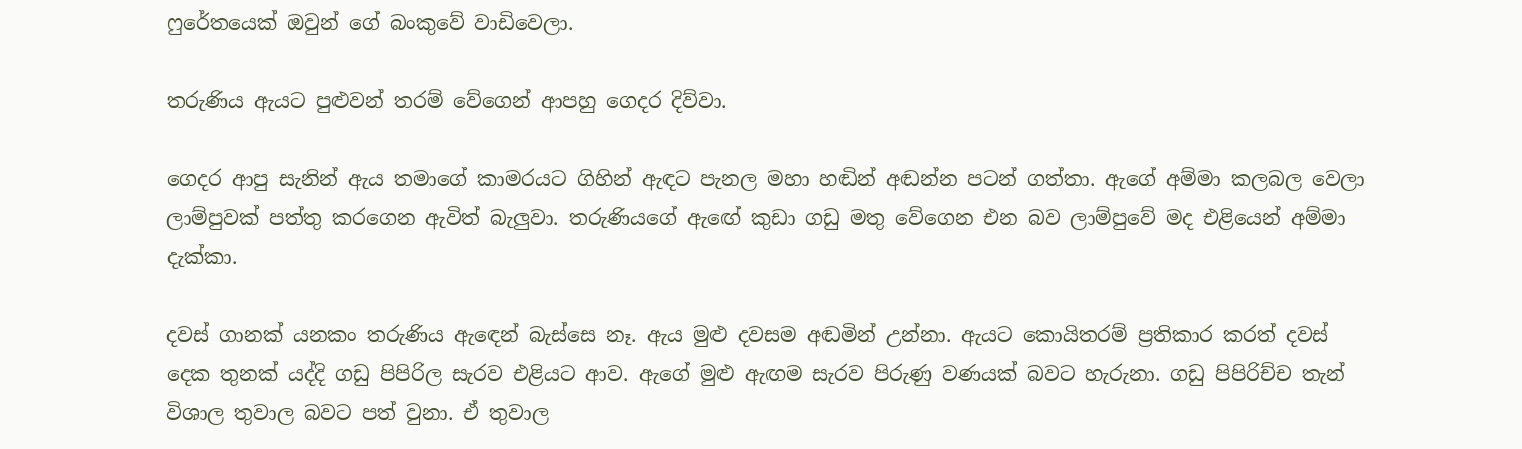ෆුරේතයෙක් ඔවුන් ගේ බංකුවේ වාඩිවෙලා.

තරුණිය ඇයට පුළුවන් තරම් වේගෙන් ආපහු ගෙදර දිව්වා.

ගෙදර ආපු සැනින් ඇය තමාගේ කාමරයට ගිහින් ඇඳට පැනල මහා හඬින් අඬන්න පටන් ගත්තා. ඇගේ අම්මා කලබල වෙලා ලාම්පුවක් පත්තු කරගෙන ඇවිත් බැලුවා. තරුණියගේ ඇඟේ කුඩා ගඩු මතු වේගෙන එන බව ලාම්පුවේ මද එළියෙන් අම්මා දැක්කා.

දවස් ගානක් යනකං තරුණිය ඇඳෙන් බැස්සෙ නෑ. ඇය මුළු දවසම අඬමින් උන්නා. ඇයට කොයිතරම් ප්‍රතිකාර කරත් දවස් දෙක තුනක් යද්දි ගඩු පිපිරිල සැරව එළියට ආව. ඇගේ මුළු ඇඟම සැරව පිරුණු වණයක් බවට හැරුනා. ගඩු පිපිරිච්ච තැන් විශාල තුවාල බවට පත් වුනා. ඒ තුවාල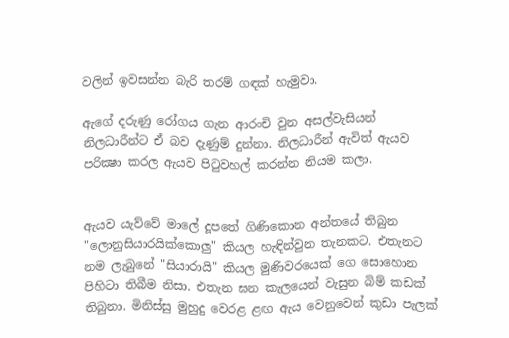වලින් ඉවසන්න බැරි තරම් ගඳක් හැමුවා.

ඇගේ දරුණු රෝගය ගැන ආරංචි වුන අසල්වැසියන් නිලධාරීන්ට ඒ බව දැණුම් දුන්නා. නිලධාරීන් ඇවිත් ඇයව පරික්‍ෂා කරල ඇයව පිටුවහල් කරන්න නියම කලා.


ඇයව යැව්වේ මාලේ දූපතේ ගිණිකොන අන්තයේ තිබුන "ලොනුසියාරයික්කොලු" කියල හැඳින්වුන තැනකට. එතැනට නම ලැබුනේ "සියාරායි" කියල මුණිවරයෙක් ගෙ සොහොන පිහිටා තිබීම නිසා. එතැන ඝන කැලයෙන් වැසුන බිම් කඩක් තිබුනා. මිනිස්සු මුහුදු වෙරළ ළඟ ඇය වෙනුවෙන් කුඩා පැලක්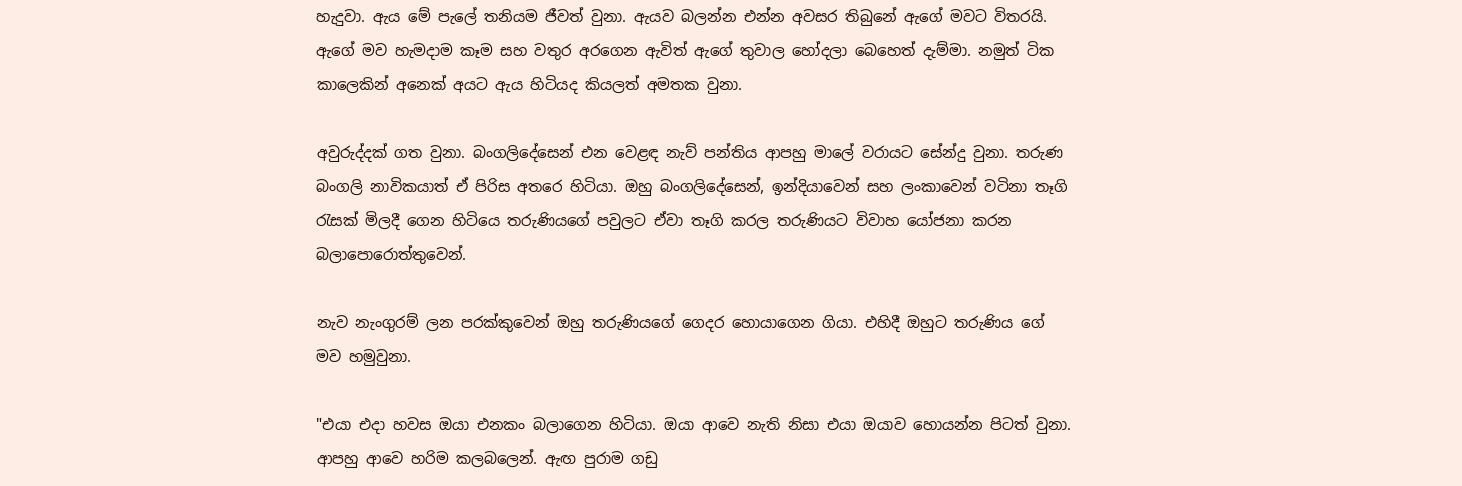හැදුවා. ඇය මේ පැලේ තනියම ජීවත් වුනා. ඇයව බලන්න එන්න අවසර තිබුනේ ඇගේ මවට විතරයි. ඇගේ මව හැමදාම කෑම සහ වතුර අරගෙන ඇවිත් ඇගේ තුවාල හෝදලා බෙහෙත් දැම්මා. නමුත් ටික කාලෙකින් අනෙක් අයට ඇය හිටියද කියලත් අමතක වුනා.

අවුරුද්දක් ගත වුනා. බංගලිදේසෙන් එන වෙළඳ නැව් පන්තිය ආපහු මාලේ වරායට සේන්දු වුනා. තරුණ බංගලි නාවිකයාත් ඒ පිරිස අතරෙ හිටියා. ඔහු බංගලිදේසෙන්, ඉන්දියාවෙන් සහ ලංකාවෙන් වටිනා තෑගි රැසක් මිලදී ගෙන හිටියෙ තරුණියගේ පවුලට ඒවා තෑගි කරල තරුණියට විවාහ යෝජනා කරන බලාපොරොත්තුවෙන්.

නැව නැංගුරම් ලන පරක්කුවෙන් ඔහු තරුණියගේ ගෙදර හොයාගෙන ගියා. එහිදී ඔහුට තරුණිය ගේ මව හමුවුනා.

"එයා එදා හවස ඔයා එනකං බලාගෙන හිටියා. ඔයා ආවෙ නැති නිසා එයා ඔයාව හොයන්න පිටත් වුනා. ආපහු ආවෙ හරිම කලබලෙන්. ඇඟ පුරාම ගඩු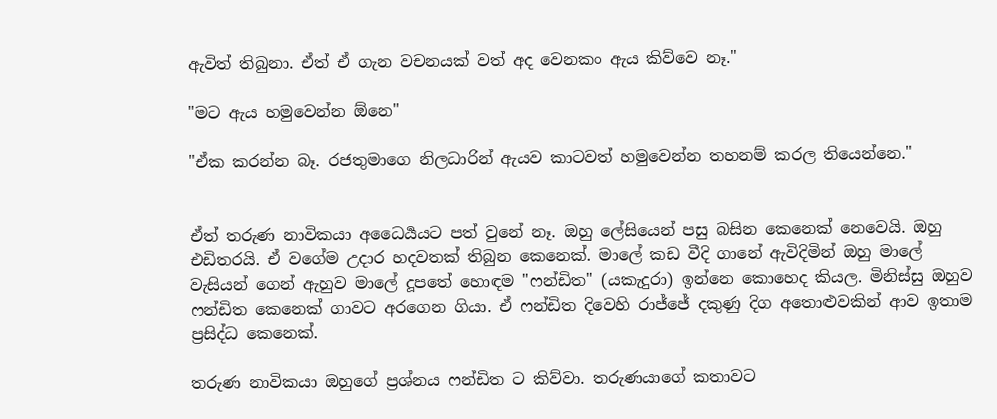ඇවිත් තිබුනා. ඒත් ඒ ගැන වචනයක් වත් අද වෙනකං ඇය කිව්වෙ නෑ."

"මට ඇය හමුවෙන්න ඕනෙ"

"ඒක කරන්න බෑ. රජතුමාගෙ නිලධාරින් ඇයව කාටවත් හමුවෙන්න තහනම් කරල තියෙන්නෙ."


ඒත් තරුණ නාවිකයා අධෛර්‍යයට පත් වුනේ නෑ. ඔහු ලේසියෙන් පසු බසින කෙනෙක් නෙවෙයි. ඔහු එඩිතරයි. ඒ වගේම උදාර හදවතක් තිබුන කෙනෙක්. මාලේ කඩ වීදි ගානේ ඇවිදිමින් ඔහු මාලේ වැසියන් ගෙන් ඇහුව මාලේ දූපතේ හොඳම "ෆන්ඩිත" (යකැදුරා) ඉන්නෙ කොහෙද කියල. මිනිස්සු ඔහුව ෆන්ඩිත කෙනෙක් ගාවට අරගෙන ගියා. ඒ ෆන්ඩිත දිවෙහි රාජ්ජේ දකුණු දිග අතොළුවකින් ආව ඉතාම ප්‍රසිද්ධ කෙනෙක්.

තරුණ නාවිකයා ඔහුගේ ප්‍රශ්නය ෆන්ඩිත ට කිව්වා. තරුණයාගේ කතාවට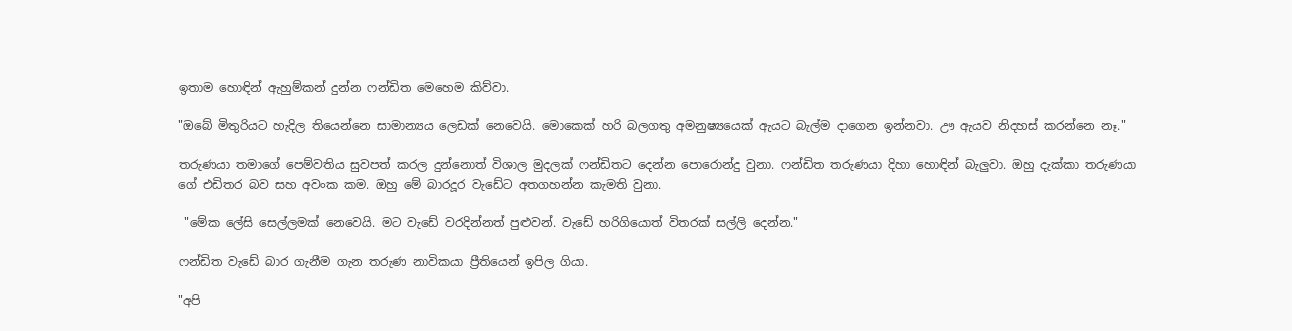ඉතාම හොඳින් ඇහුම්කන් දුන්න ෆන්ඩිත මෙහෙම කිව්වා.

"ඔබේ මිතුරියට හැදිල තියෙන්නෙ සාමාන්‍යය ලෙඩක් නෙවෙයි. මොකෙක් හරි බලගතු අමනුෂ්‍යයෙක් ඇයට බැල්ම දාගෙන ඉන්නවා. ඌ ඇයව නිදහස් කරන්නෙ නෑ."

තරුණයා තමාගේ පෙම්වතිය සුවපත් කරල දුන්නොත් විශාල මුදලක් ෆන්ඩිතට දෙන්න පොරොන්දු වුනා. ෆන්ඩිත තරුණයා දිහා හොඳින් බැලුවා. ඔහු දැක්කා තරුණයා ගේ එඩිතර බව සහ අවංක කම. ඔහු මේ බාරදූර වැඩේට අතගහන්න කැමති වුනා.

 "මේක ලේසි සෙල්ලමක් නෙවෙයි. මට වැඩේ වරදින්නත් පුළුවන්. වැඩේ හරිගියොත් විතරක් සල්ලි දෙන්න."

ෆන්ඩිත වැඩේ බාර ගැනීම ගැන තරුණ නාවිකයා ප්‍රීතියෙන් ඉපිල ගියා.

"අපි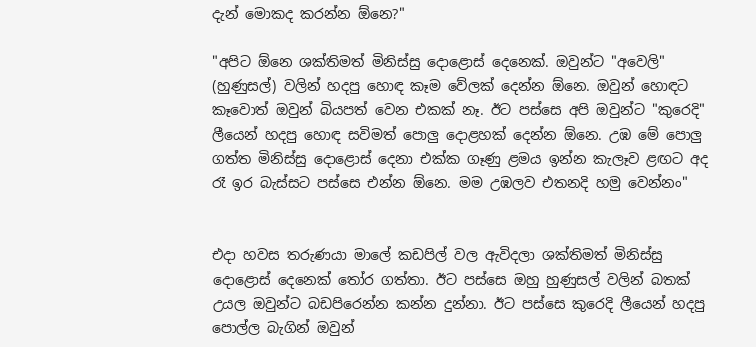දැන් මොකද කරන්න ඕනෙ?"

"අපිට ඕනෙ ශක්තිමත් මිනිස්සු දොළොස් දෙනෙක්. ඔවුන්ට "අවෙලි" (හුණුසල්) වලින් හදපු හොඳ කෑම වේලක් දෙන්න ඕනෙ. ඔවුන් හොඳට කෑවොත් ඔවුන් බියපත් වෙන එකක් නෑ. ඊට පස්සෙ අපි ඔවුන්ට "කුරෙදි" ලීයෙන් හදපු හොඳ සවිමත් පොලු දොළහක් දෙන්න ඕනෙ. උඹ මේ පොලු ගත්ත මිනිස්සු දොළොස් දෙනා එක්ක ගෑණු ළමය ඉන්න කැලෑව ළඟට අද රෑ ඉර බැස්සට පස්සෙ එන්න ඕනෙ. මම උඹලව එතනදි හමු වෙන්නං"


එදා හවස තරුණයා මාලේ කඩපිල් වල ඇවිදලා ශක්තිමත් මිනිස්සු දොළොස් දෙනෙක් තෝර ගත්තා. ඊට පස්සෙ ඔහු හුණුසල් වලින් බතක් උයල ඔවුන්ට බඩපිරෙන්න කන්න දුන්නා. ඊට පස්සෙ කුරෙදි ලීයෙන් හදපු පොල්ල බැගින් ඔවුන්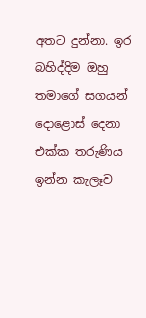අතට දුන්නා. ඉර බහිද්දිම ඔහු තමාගේ සගයන් දොළොස් දෙනා එක්ක තරුණිය ඉන්න කැලෑව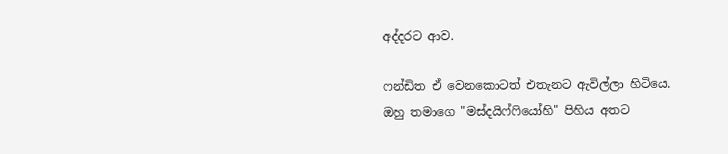අද්දරට ආව.

ෆන්ඩිත ඒ වෙනකොටත් එතැනට ඇවිල්ලා හිටියෙ. ඔහු තමාගෙ "මස්දයිෆ්ෆියෝහි" පිහිය අතට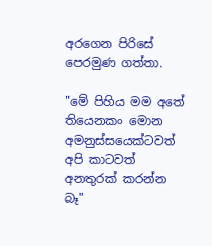අරගෙන පිරිසේ පෙරමුණ ගත්තා.

"මේ පිහිය මම අතේ තියෙනකං මොන අමනුස්සයෙක්ටවත් අපි කාටවත් අනතුරක් කරන්න බෑ"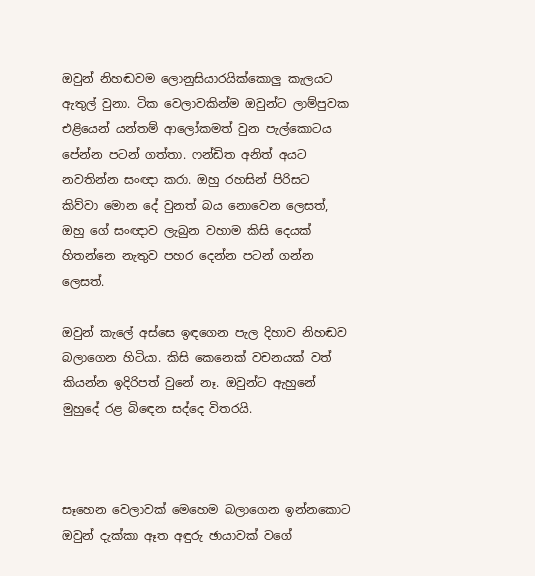ඔවුන් නිහඬවම ලොනුසියාරයික්කොලු කැලයට ඇතුල් වුනා. ටික වෙලාවකින්ම ඔවුන්ට ලාම්පුවක එළියෙන් යන්තම් ආලෝකමත් වුන පැල්කොටය පේන්න පටන් ගත්තා. ෆන්ඩිත අනිත් අයට නවතින්න සංඥා කරා. ඔහු රහසින් පිරිසට කිව්වා මොන දේ වුනත් බය නොවෙන ලෙසත්, ඔහු ගේ සංඥාව ලැබුන වහාම කිසි දෙයක් හිතන්නෙ නැතුව පහර දෙන්න පටන් ගන්න ලෙසත්.

ඔවුන් කැලේ අස්සෙ ඉඳගෙන පැල දිහාව නිහඬව බලාගෙන හිටියා. කිසි කෙනෙක් වචනයක් වත් කියන්න ඉදිරිපත් වුනේ නෑ. ඔවුන්ට ඇහුනේ මුහුදේ රළ බිඳෙන සද්දෙ විතරයි.



සෑහෙන වෙලාවක් මෙහෙම බලාගෙන ඉන්නකොට ඔවුන් දැක්කා ඈත අඳුරු ඡායාවක් වගේ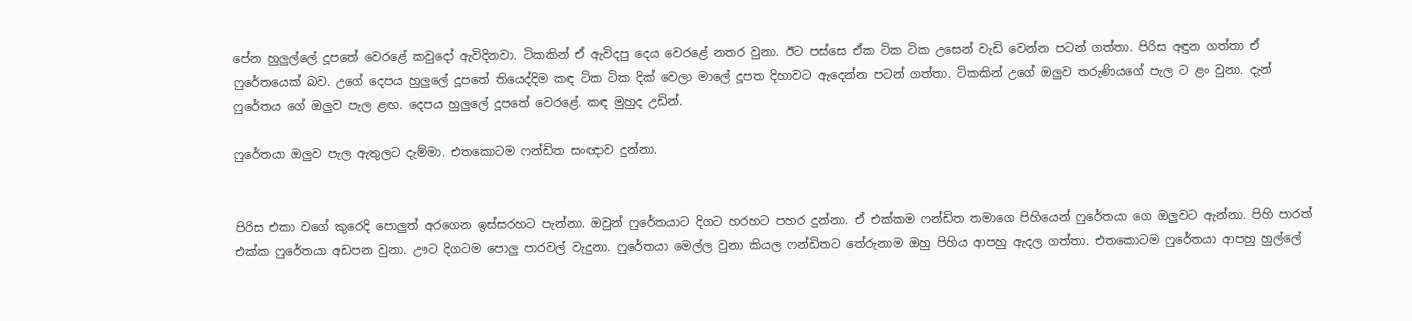පේන හුලුල්ලේ දූපතේ වෙරළේ කවුදෝ ඇවිදිනවා. ටිකකින් ඒ ඇවිදපු දෙය වෙරළේ නතර වුනා. ඊට පස්සෙ ඒක ටික ටික උසෙන් වැඩි වෙන්න පටන් ගත්තා. පිරිස අඳුන ගත්තා ඒ ෆුරේතයෙක් බව. උගේ දෙපය හුලුලේ දූපතේ තියෙද්දිම කඳ ටික ටික දික් වෙලා මාලේ දූපත දිහාවට ඇදෙන්න පටන් ගත්තා. ටිකකින් උගේ ඔලුව තරුණියගේ පැල ට ළං වුනා. දැන් ෆුරේතය ගේ ඔලුව පැල ළඟ. දෙපය හුලුලේ දූපතේ වෙරළේ. කඳ මුහුද උඩින්.

ෆුරේතයා ඔලුව පැල ඇතුලට දැම්මා. එතකොටම ෆන්ඩිත සංඥාව දුන්නා.


පිරිස එකා වගේ කුරෙදි පොලුත් අරගෙන ඉස්සරහට පැන්නා. ඔවුන් ෆුරේතයාට දිගට හරහට පහර දුන්නා. ඒ එක්කම ෆන්ඩිත තමාගෙ පිහියෙන් ෆුරේතයා ගෙ ඔලුවට ඇන්නා. පිහි පාරත් එක්ක ෆුරේතයා අඩපන වුනා. ඌට දිගටම පොලු පාරවල් වැදුනා. ෆුරේතයා මෙල්ල වුනා කියල ෆන්ඩිතට තේරුනාම ඔහු පිහිය ආපහු ඇදල ගත්තා. එතකොටම ෆුරේතයා ආපහු හුල්ලේ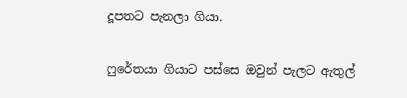දූපතට පැනලා ගියා.

ෆුරේතයා ගියාට පස්සෙ ඔවුන් පැලට ඇතුල්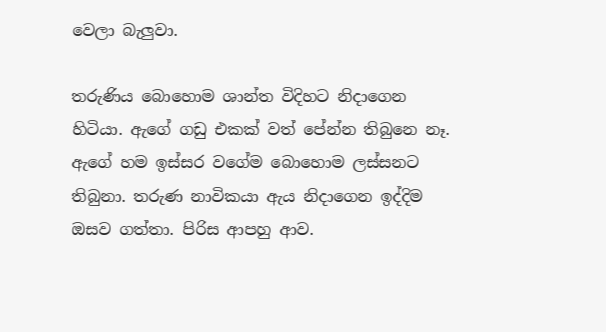වෙලා බැලුවා.

තරුණිය බොහොම ශාන්ත විදිහට නිදාගෙන හිටියා. ඇගේ ගඩු එකක් වත් පේන්න තිබුනෙ නෑ. ඇගේ හම ඉස්සර වගේම බොහොම ලස්සනට තිබුනා. තරුණ නාවිකයා ඇය නිදාගෙන ඉද්දිම ඔසව ගත්තා. පිරිස ආපහු ආව.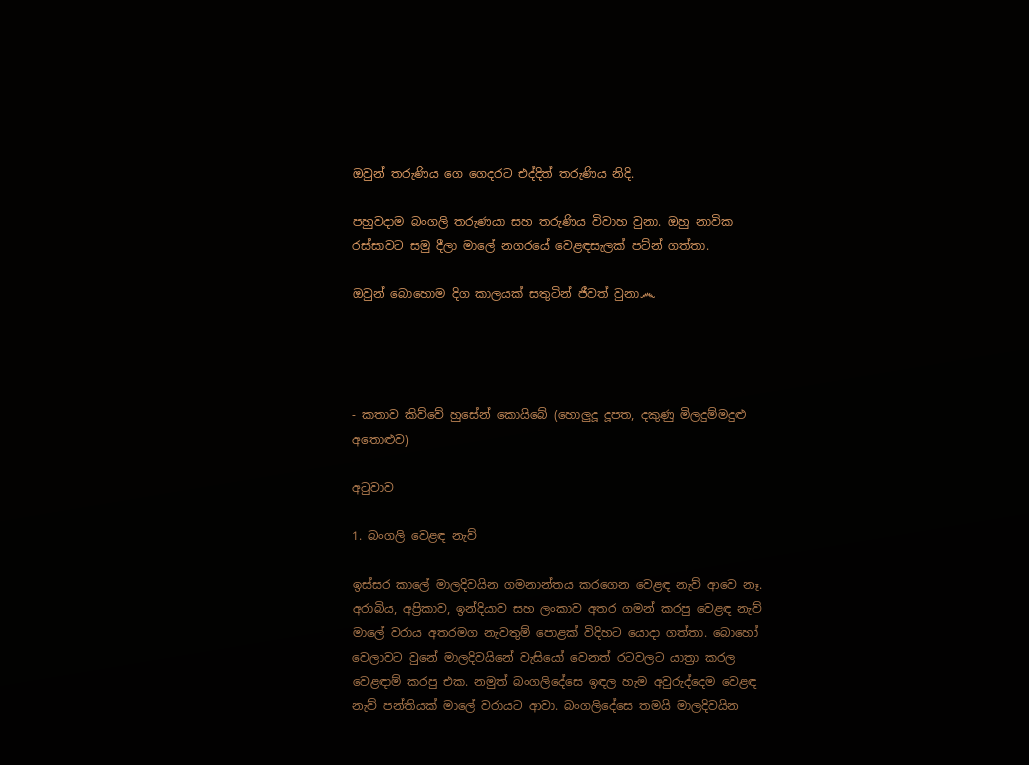ඔවුන් තරුණිය ගෙ ගෙදරට එද්දිත් තරුණිය නිදි.

පහුවදාම බංගලි තරුණයා සහ තරුණිය විවාහ වුනා. ඔහු නාවික රස්සාවට සමු දීලා මාලේ නගරයේ වෙළඳසැලක් පට්න් ගත්තා.

ඔවුන් බොහොම දිග කාලයක් සතුටින් ජීවත් වුනා෴




- කතාව කිව්වේ හුසේන් කොයිබේ (හොලුදූ දූපත, දකුණු මිලදුම්මදුළු අතොළුව)

අටුවාව

1. බංගලි වෙළඳ නැව්

ඉස්සර කාලේ මාලදිවයින ගමනාන්තය කරගෙන වෙළඳ නැව් ආවෙ නෑ. අරාබිය, අප්‍රිකාව, ඉන්දියාව සහ ලංකාව අතර ගමන් කරපු වෙළඳ නැව් මාලේ වරාය අතරමග නැවතුම් පොළක් විදිහට යොදා ගත්තා. බොහෝ වෙලාවට වුනේ මාලදිවයිනේ වැසියෝ වෙනත් රටවලට යාත්‍රා කරල වෙළඳාම් කරපු එක. නමුත් බංගලිදේසෙ ඉඳල හැම අවුරුද්දෙම වෙළඳ නැව් පන්තියක් මාලේ වරායට ආවා. බංගලිදේසෙ තමයි මාලදිවයින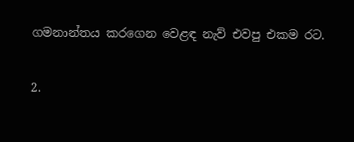ගමනාන්තය කරගෙන වෙළඳ නැව් එවපු එකම රට.

2.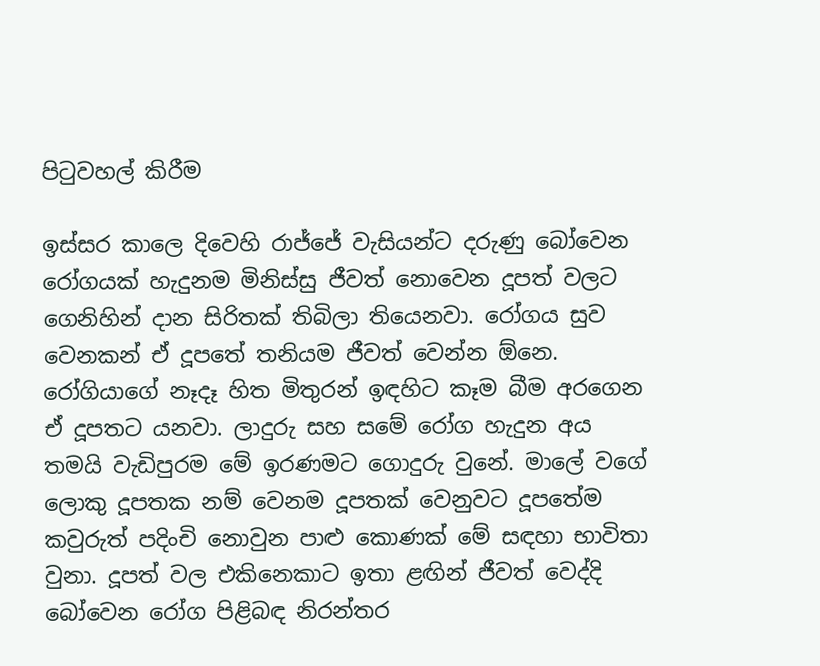පිටුවහල් කිරීම

ඉස්සර කාලෙ දිවෙහි රාජ්ජේ වැසියන්ට දරුණු බෝවෙන රෝගයක් හැදුනම මිනිස්සු ජීවත් නොවෙන දූපත් වලට ගෙනිහින් දාන සිරිතක් තිබිලා තියෙනවා. රෝගය සුව වෙනකන් ඒ දූපතේ තනියම ජීවත් වෙන්න ඕනෙ. රෝගියාගේ නෑදෑ හිත මිතුරන් ඉඳහිට කෑම බීම අරගෙන ඒ දූපතට යනවා. ලාදුරු සහ සමේ රෝග හැදුන අය තමයි වැඩිපුරම මේ ඉරණමට ගොදුරු වුනේ. මාලේ වගේ ලොකු දූපතක නම් වෙනම දූපතක් වෙනුවට දූපතේම කවුරුත් පදිංචි නොවුන පාළු කොණක් මේ සඳහා භාවිතා වුනා. දූපත් වල එකිනෙකාට ඉතා ළඟින් ජීවත් වෙද්දි බෝවෙන රෝග පිළිබඳ නිරන්තර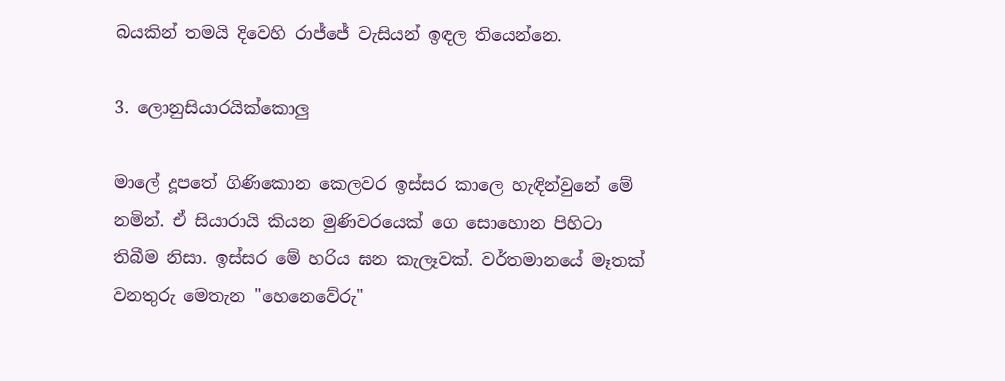බයකින් තමයි දිවෙහි රාජ්ජේ වැසියන් ඉඳල තියෙන්නෙ.

3. ලොනුසියාරයික්කොලු

මාලේ දූපතේ ගිණිකොන කෙලවර ඉස්සර කාලෙ හැඳින්වුනේ මේ නමින්. ඒ සියාරායි කියන මුණිවරයෙක් ගෙ සොහොන පිහිටා තිබීම නිසා. ඉස්සර මේ හරිය ඝන කැලෑවක්. වර්තමානයේ මෑතක් වනතුරු මෙතැන "හෙනෙවේරු"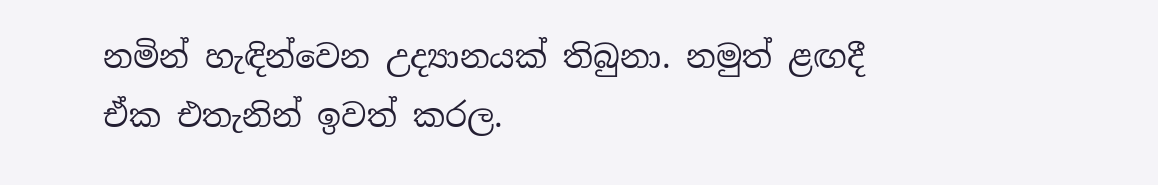නමින් හැඳින්වෙන උද්‍යානයක් තිබුනා. නමුත් ළඟදී ඒක එතැනින් ඉවත් කරල.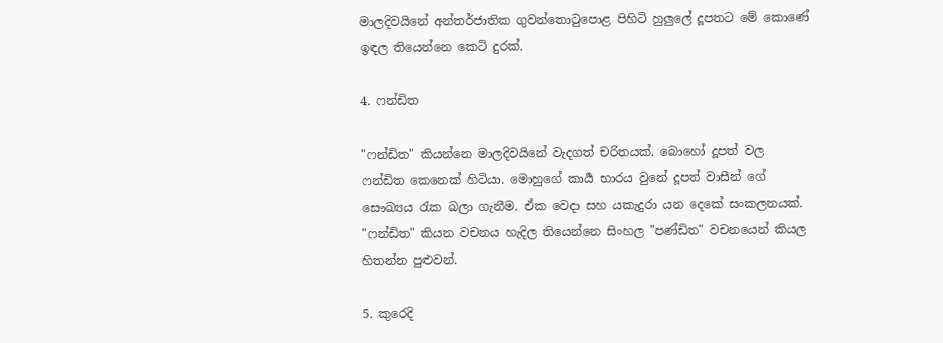මාලදිවයිනේ අන්තර්ජාතික ගුවන්තොටුපොළ පිහිටි හුලුලේ දූපතට මේ කොණේ ඉඳල තියෙන්නෙ කෙටි දුරක්.

4. ෆන්ඩිත

"ෆන්ඩිත" කියන්නෙ මාලදිවයිනේ වැදගත් චරිතයක්. බොහෝ දූපත් වල ෆන්ඩිත කෙනෙක් හිටියා. මොහුගේ කාර්‍ය භාරය වුනේ දූපත් වාසීන් ගේ සෞඛ්‍යය රැක බලා ගැනීම. ඒක වෙදා සහ යකැදුරා යන දෙකේ සංකලනයක්. "ෆන්ඩිත" කියන වචනය හැදිල තියෙන්නෙ සිංහල "පණ්ඩිත" වචනයෙන් කියල හිතන්න පුළුවන්.

5. කුරෙදි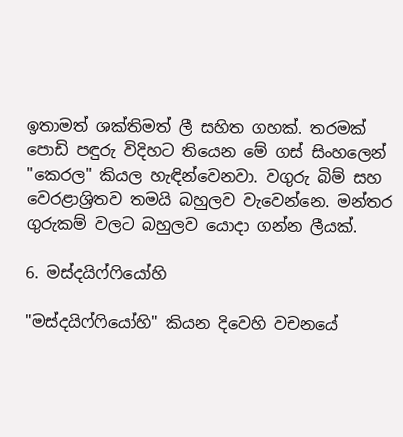ඉතාමත් ශක්තිමත් ලී සහිත ගහක්. තරමක් පොඩි පඳුරු විදිහට තියෙන මේ ගස් සිංහලෙන් "කෙරල" කියල හැඳින්වෙනවා. වගුරු බිම් සහ වෙරළාශ්‍රිතව තමයි බහුලව වැවෙන්නෙ. මන්තර ගුරුකම් වලට බහුලව යොදා ගන්න ලීයක්.

6. මස්දයිෆ්ෆියෝහි

"මස්දයිෆ්ෆියෝහි" කියන දිවෙහි වචනයේ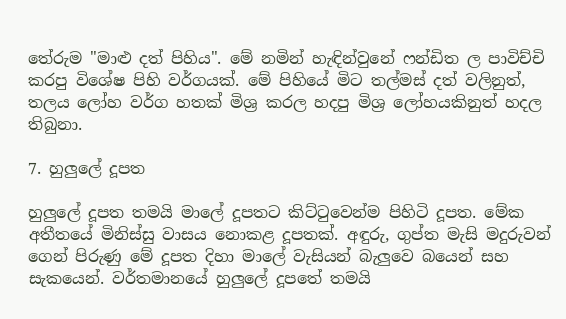තේරුම "මාළු දත් පිහිය". මේ නමින් හැඳින්වුනේ ෆන්ඩිත ල පාවිච්චි කරපු විශේෂ පිහි වර්ගයක්. මේ පිහියේ මිට තල්මස් දත් වලිනුත්, තලය ලෝහ වර්ග හතක් මිශ්‍ර කරල හදපු මිශ්‍ර ලෝහයකිනුත් හදල තිබුනා.

7. හුලුලේ දූපත

හුලුලේ දූපත තමයි මාලේ දූපතට කිට්ටුවෙන්ම පිහිටි දූපත. මේක අතීතයේ මිනිස්සු වාසය නොකළ දූපතක්. අඳුරු, ගුප්ත මැසි මදුරුවන් ගෙන් පිරුණු මේ දූපත දිහා මාලේ වැසියන් බැලුවෙ බයෙන් සහ සැකයෙන්. වර්තමානයේ හුලුලේ දූපතේ තමයි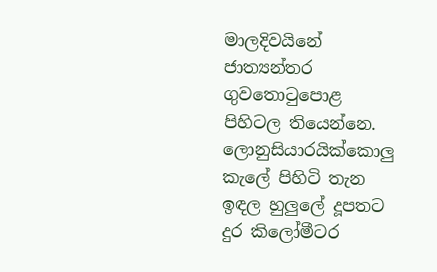මාලදිවයිනේ ජාත්‍යන්තර ගුවතොටුපොළ පිහිටල තියෙන්නෙ. ලොනුසියාරයික්කොලු කැලේ පිහිටි තැන ඉඳල හුලුලේ දූපතට දුර කිලෝමීටර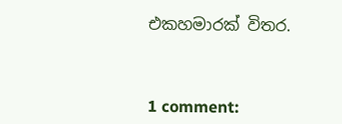එකහමාරක් විතර.



1 comment: